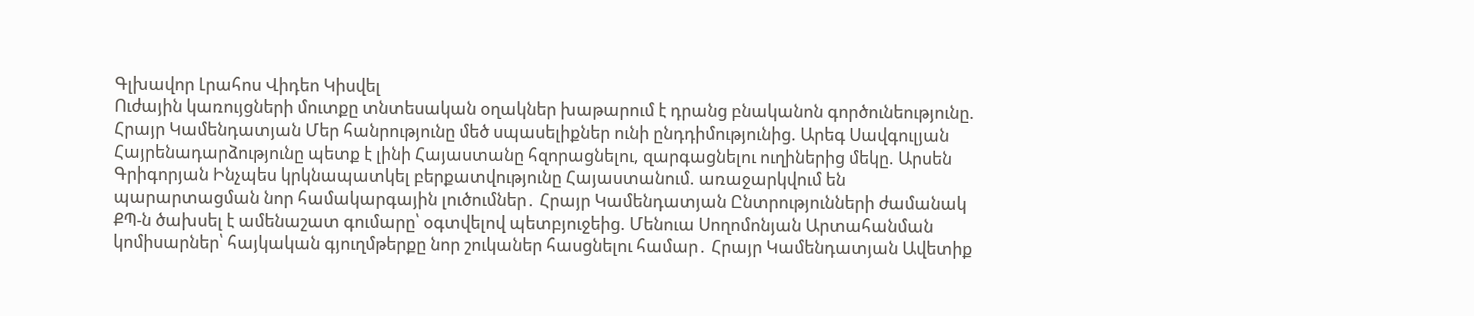Գլխավոր Լրահոս Վիդեո Կիսվել
Ուժային կառույցների մուտքը տնտեսական օղակներ խաթարում է դրանց բնականոն գործունեությունը. Հրայր Կամենդատյան Մեր հանրությունը մեծ սպասելիքներ ունի ընդդիմությունից. Արեգ Սավգուլյան Հայրենադարձությունը պետք է լինի Հայաստանը հզորացնելու, զարգացնելու ուղիներից մեկը. Արսեն Գրիգորյան Ինչպես կրկնապատկել բերքատվությունը Հայաստանում. առաջարկվում են պարարտացման նոր համակարգային լուծումներ․ Հրայր Կամենդատյան Ընտրությունների ժամանակ ՔՊ-ն ծախսել է ամենաշատ գումարը՝ օգտվելով պետբյուջեից. Մենուա Սողոմոնյան Արտահանման կոմիսարներ՝ հայկական գյուղմթերքը նոր շուկաներ հասցնելու համար․ Հրայր Կամենդատյան Ավետիք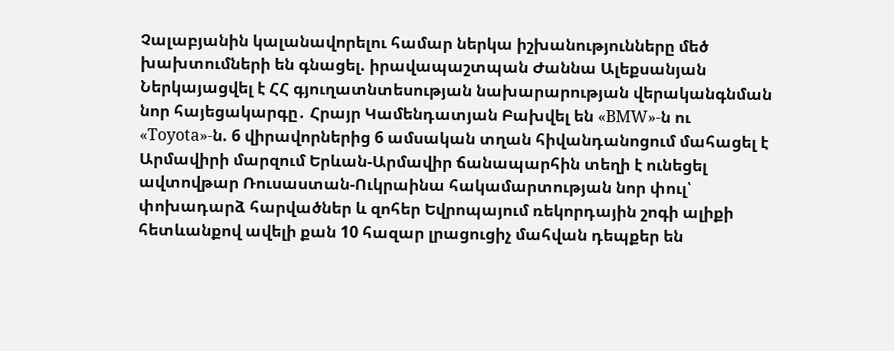Չալաբյանին կալանավորելու համար ներկա իշխանությունները մեծ խախտումների են գնացել. իրավապաշտպան Ժաննա Ալեքսանյան Ներկայացվել է ՀՀ գյուղատնտեսության նախարարության վերականգնման նոր հայեցակարգը․ Հրայր Կամենդատյան Բախվել են «BMW»-ն ու «Toyota»-ն. 6 վիրավորներից 6 ամսական տղան հիվանդանոցում մահացել է Արմավիրի մարզում Երևան-Արմավիր ճանապարհին տեղի է ունեցել ավտովթար Ռուսաստան-Ուկրաինա հակամարտության նոր փուլ՝ փոխադարձ հարվածներ և զոհեր Եվրոպայում ռեկորդային շոգի ալիքի հետևանքով ավելի քան 10 հազար լրացուցիչ մահվան դեպքեր են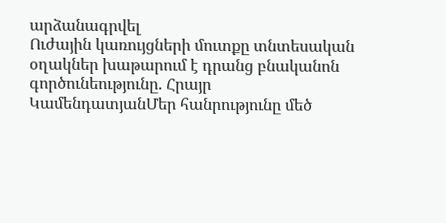արձանագրվել
Ուժային կառույցների մուտքը տնտեսական օղակներ խաթարում է դրանց բնականոն գործունեությունը. Հրայր ԿամենդատյանՄեր հանրությունը մեծ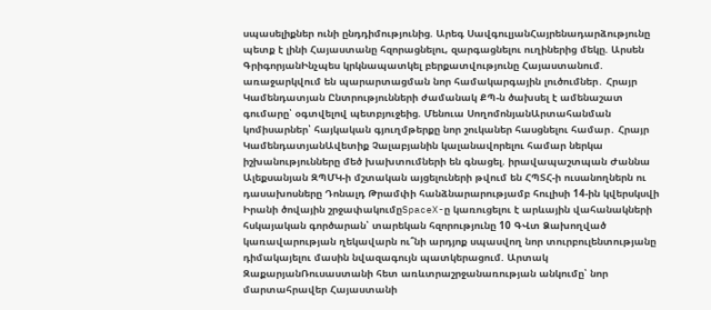սպասելիքներ ունի ընդդիմությունից. Արեգ ՍավգուլյանՀայրենադարձությունը պետք է լինի Հայաստանը հզորացնելու, զարգացնելու ուղիներից մեկը. Արսեն ԳրիգորյանԻնչպես կրկնապատկել բերքատվությունը Հայաստանում. առաջարկվում են պարարտացման նոր համակարգային լուծումներ․ Հրայր Կամենդատյան Ընտրությունների ժամանակ ՔՊ-ն ծախսել է ամենաշատ գումարը՝ օգտվելով պետբյուջեից. Մենուա ՍողոմոնյանԱրտահանման կոմիսարներ՝ հայկական գյուղմթերքը նոր շուկաներ հասցնելու համար․ Հրայր ԿամենդատյանԱվետիք Չալաբյանին կալանավորելու համար ներկա իշխանությունները մեծ խախտումների են գնացել. իրավապաշտպան Ժաննա Ալեքսանյան ԶՊՄԿ-ի մշտական այցելուների թվում են ՀՊՏՀ-ի ուսանողներն ու դասախոսները Դոնալդ Թրամփի հանձնարարությամբ հուլիսի 14-ին կվերսկսվի Իրանի ծովային շրջափակումըSpaceX-ը կառուցելու է արևային վահանակների հսկայական գործարան՝ տարեկան հզորությունը 10 ԳՎտ Ձախողված կառավարության ղեկավարն ու՞նի արդյոք սպասվող նոր տուրբուլենտությանը դիմակայելու մասին նվազագույն պատկերացում. Արտակ ԶաքարյանՌուսաստանի հետ առևտրաշրջանառության անկումը՝ նոր մարտահրավեր Հայաստանի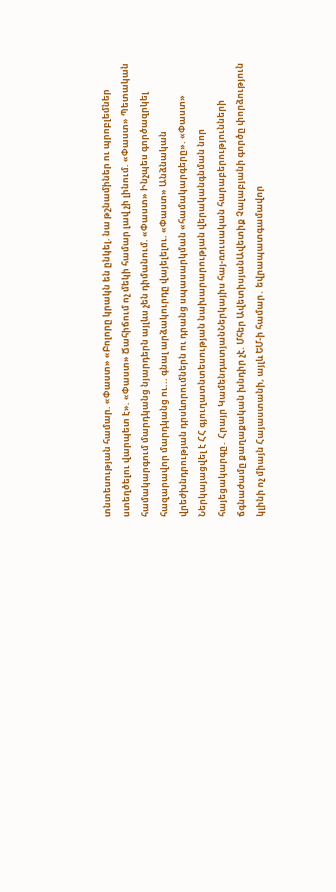տնտեսության համար. «Փաստ» «Բոլորը կրակն են ընկել. նա թշնամիներ ու պրոբլեմներ ստեղծելու վարպետ է». «Փաստ» Ճահիճում ոչ մեկի համար լավ չի լինում. «Փաստ» Պետական համակարգում մարդկանց նյարդերն այլևս չեն դիմանում. «Փաստ» Ինչպես գործազրկել հազարավոր մարդկանց ու... գնալ արձակուրդը վայելելու. «Փաստ» Անձնական վրեժխնդրության դրսևորումներն ու դրանց սպասարկման «համակարգերը». «Փաստ» Ներկայացվել է ՀՀ գյուղատնտեսության նախարարության վերականգնման նոր հայեցակարգը․ Հրայր ԿամենդատյանՆերկայիս հայ-ռուսական հարաբերությունների ճգնաժամը քաղաքական խնդիր չէ. Մհեր ԱվետիսյանԱվետիք Չալաբյանի գործը փորձություն կլինի ոչ միայն Հայաստանի, այլև ԵՄ-ի համար․ եվրապատգամավոր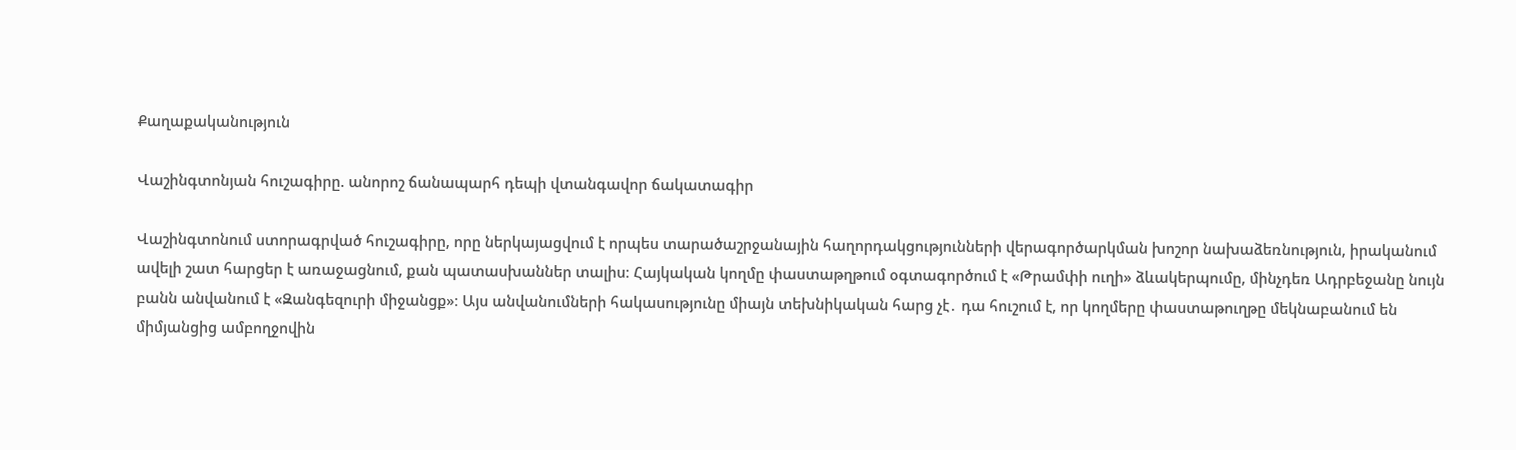Քաղաքականություն

Վաշինգտոնյան հուշագիրը. անորոշ ճանապարհ դեպի վտանգավոր ճակատագիր

Վաշինգտոնում ստորագրված հուշագիրը, որը ներկայացվում է որպես տարածաշրջանային հաղորդակցությունների վերագործարկման խոշոր նախաձեռնություն, իրականում ավելի շատ հարցեր է առաջացնում, քան պատասխաններ տալիս։ Հայկական կողմը փաստաթղթում օգտագործում է «Թրամփի ուղի» ձևակերպումը, մինչդեռ Ադրբեջանը նույն բանն անվանում է «Զանգեզուրի միջանցք»։ Այս անվանումների հակասությունը միայն տեխնիկական հարց չէ․ դա հուշում է, որ կողմերը փաստաթուղթը մեկնաբանում են միմյանցից ամբողջովին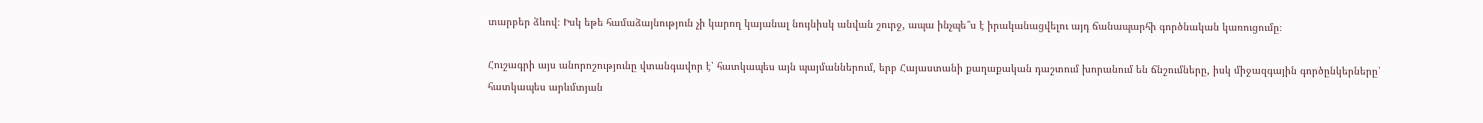տարբեր ձևով։ Իսկ եթե համաձայնություն չի կարող կայանալ նույնիսկ անվան շուրջ, ապա ինչպե՞ս է իրականացվելու այդ ճանապարհի գործնական կառուցումը։

Հուշագրի այս անորոշությունը վտանգավոր է՝ հատկապես այն պայմաններում, երբ Հայաստանի քաղաքական դաշտում խորանում են ճնշումները, իսկ միջազգային գործընկերները՝ հատկապես արևմտյան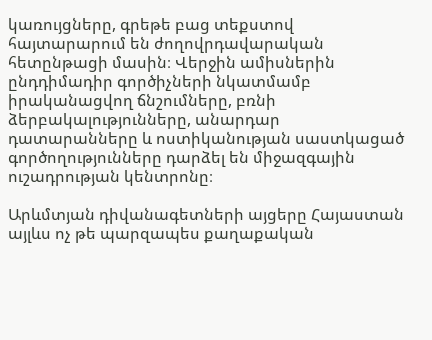կառույցները, գրեթե բաց տեքստով հայտարարում են ժողովրդավարական հետընթացի մասին։ Վերջին ամիսներին ընդդիմադիր գործիչների նկատմամբ իրականացվող ճնշումները, բռնի ձերբակալությունները, անարդար դատարանները և ոստիկանության սաստկացած գործողությունները դարձել են միջազգային ուշադրության կենտրոնը։

Արևմտյան դիվանագետների այցերը Հայաստան այլևս ոչ թե պարզապես քաղաքական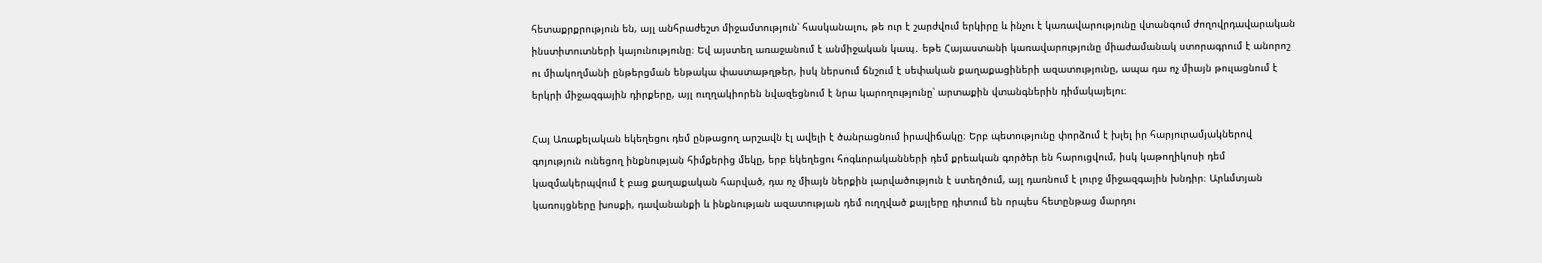հետաքրքրություն են, այլ անհրաժեշտ միջամտություն՝ հասկանալու, թե ուր է շարժվում երկիրը և ինչու է կառավարությունը վտանգում ժողովրդավարական ինստիտուտների կայունությունը։ Եվ այստեղ առաջանում է անմիջական կապ․ եթե Հայաստանի կառավարությունը միաժամանակ ստորագրում է անորոշ ու միակողմանի ընթերցման ենթակա փաստաթղթեր, իսկ ներսում ճնշում է սեփական քաղաքացիների ազատությունը, ապա դա ոչ միայն թուլացնում է երկրի միջազգային դիրքերը, այլ ուղղակիորեն նվազեցնում է նրա կարողությունը՝ արտաքին վտանգներին դիմակայելու։

Հայ Առաքելական եկեղեցու դեմ ընթացող արշավն էլ ավելի է ծանրացնում իրավիճակը։ Երբ պետությունը փորձում է խլել իր հարյուրամյակներով գոյություն ունեցող ինքնության հիմքերից մեկը, երբ եկեղեցու հոգևորականների դեմ քրեական գործեր են հարուցվում, իսկ կաթողիկոսի դեմ կազմակերպվում է բաց քաղաքական հարված, դա ոչ միայն ներքին լարվածություն է ստեղծում, այլ դառնում է լուրջ միջազգային խնդիր։ Արևմտյան կառույցները խոսքի, դավանանքի և ինքնության ազատության դեմ ուղղված քայլերը դիտում են որպես հետընթաց մարդու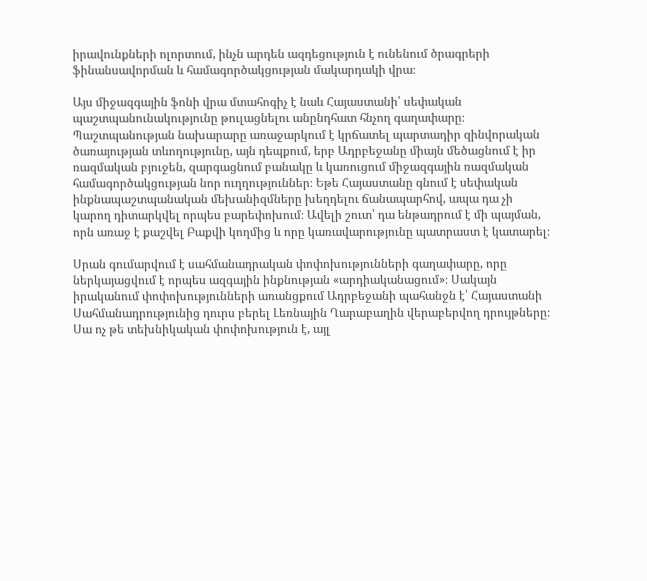իրավունքների ոլորտում, ինչն արդեն ազդեցություն է ունենում ծրագրերի ֆինանսավորման և համագործակցության մակարդակի վրա։

Այս միջազգային ֆոնի վրա մտահոգիչ է նաև Հայաստանի՝ սեփական պաշտպանունակությունը թուլացնելու անընդհատ հնչող գաղափարը։ Պաշտպանության նախարարը առաջարկում է կրճատել պարտադիր զինվորական ծառայության տևողությունը, այն դեպքում, երբ Ադրբեջանը միայն մեծացնում է իր ռազմական բյուջեն, զարգացնում բանակը և կառուցում միջազգային ռազմական համագործակցության նոր ուղղություններ։ Եթե Հայաստանը գնում է սեփական ինքնապաշտպանական մեխանիզմները խեղդելու ճանապարհով, ապա դա չի կարող դիտարկվել որպես բարեփոխում։ Ավելի շուտ՝ դա ենթադրում է մի պայման, որն առաջ է քաշվել Բաքվի կողմից և որը կառավարությունը պատրաստ է կատարել։

Սրան գումարվում է սահմանադրական փոփոխությունների գաղափարը, որը ներկայացվում է որպես ազգային ինքնության «արդիականացում»։ Սակայն իրականում փոփոխությունների առանցքում Ադրբեջանի պահանջն է՝ Հայաստանի Սահմանադրությունից դուրս բերել Լեռնային Ղարաբաղին վերաբերվող դրույթները։ Սա ոչ թե տեխնիկական փոփոխություն է, այլ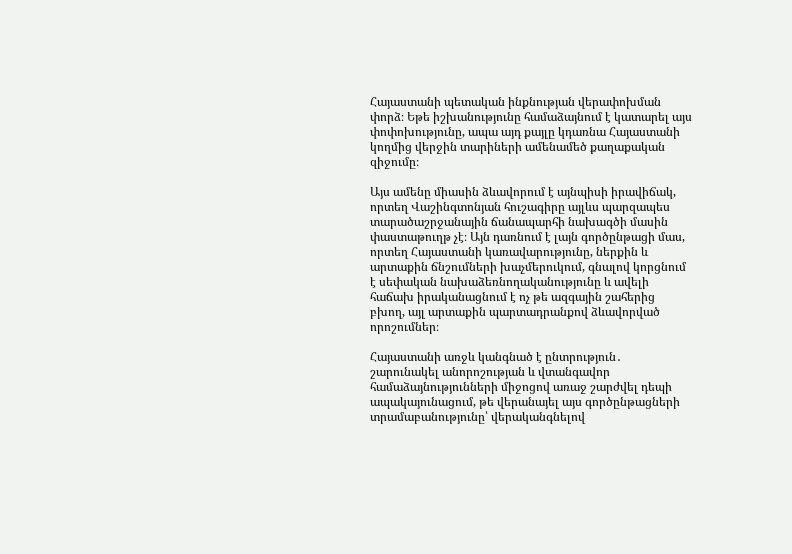Հայաստանի պետական ինքնության վերափոխման փորձ։ Եթե իշխանությունը համաձայնում է կատարել այս փոփոխությունը, ապա այդ քայլը կդառնա Հայաստանի կողմից վերջին տարիների ամենամեծ քաղաքական զիջումը։

Այս ամենը միասին ձևավորում է այնպիսի իրավիճակ, որտեղ Վաշինգտոնյան հուշագիրը այլևս պարզապես տարածաշրջանային ճանապարհի նախագծի մասին փաստաթուղթ չէ։ Այն դառնում է լայն գործընթացի մաս, որտեղ Հայաստանի կառավարությունը, ներքին և արտաքին ճնշումների խաչմերուկում, գնալով կորցնում է սեփական նախաձեռնողականությունը և ավելի հաճախ իրականացնում է ոչ թե ազգային շահերից բխող, այլ արտաքին պարտադրանքով ձևավորված որոշումներ։

Հայաստանի առջև կանգնած է ընտրություն․
շարունակել անորոշության և վտանգավոր համաձայնությունների միջոցով առաջ շարժվել դեպի ապակայունացում, թե վերանայել այս գործընթացների տրամաբանությունը՝ վերականգնելով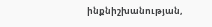ինքնիշխանության,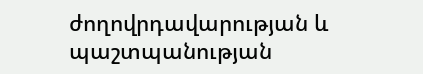ժողովրդավարության և պաշտպանության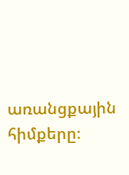առանցքային հիմքերը։